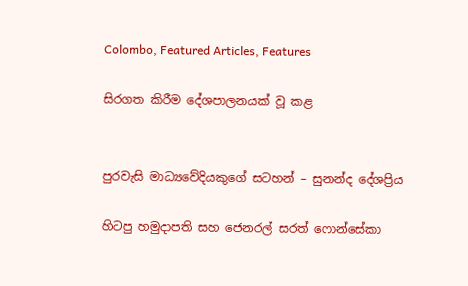Colombo, Featured Articles, Features

සිරගත කිරීම දේශපාලනයක් වූ කළ


පුරවැසි මාධ්‍යවේදියකුගේ සටහන් – සුනන්ද දේශප්‍රිය

හිටපු හමුදාපති සහ ජෙනරල් සරත් ෆොන්සේකා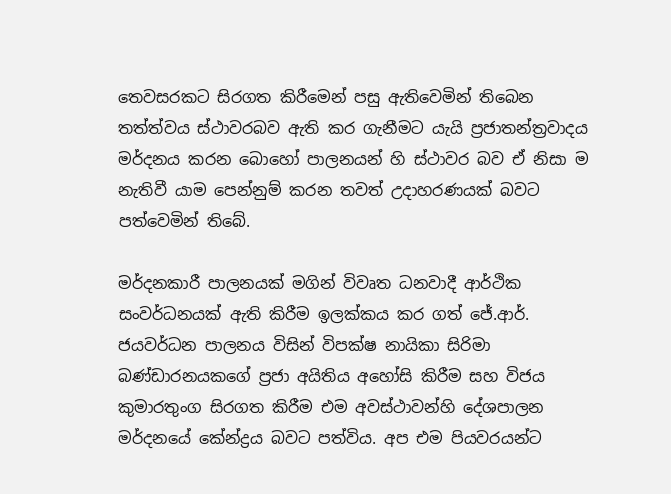තෙවසරකට සිරගත කිරීමෙන් පසු ඇතිවෙමින් තිබෙන තත්ත්වය ස්ථාවරබව ඇති කර ගැනීමට යැයි ප්‍රජාතන්ත්‍රවාදය මර්දනය කරන බොහෝ පාලනයන් හි ස්ථාවර බව ඒ නිසා ම නැතිවී යාම පෙන්නුම් කරන තවත් උදාහරණයක් බවට පත්වෙමින් තිබේ.

මර්දනකාරී පාලනයක් මගින් විවෘත ධනවාදී ආර්ථික සංවර්ධනයක් ඇති කිරීම ඉලක්කය කර ගත් ජේ.ආර්. ජයවර්ධන පාලනය විසින් විපක්ෂ නායිකා සිරිමා බණ්ඩාරනයකගේ ප්‍රජා අයිතිය අහෝසි කිරීම සහ විජය කුමාරතුංග සිරගත කිරීම එම අවස්ථාවන්හි දේශපාලන මර්දනයේ කේන්ද්‍රය බවට පත්විය. අප එම පියවරයන්ට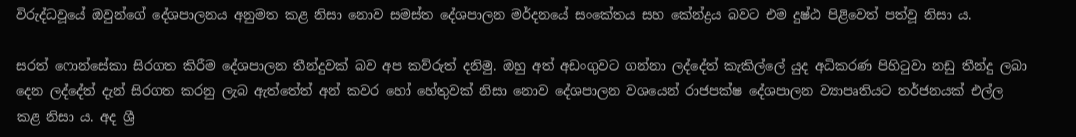විරුද්ධවූයේ ඔවුන්ගේ දේශපාලනය අනුමත කළ නිසා නොව සමස්ත දේශපාලන මර්දනයේ සංකේතය සහ කේන්ද්‍රය බවට එම දුෂ්ඨ පිළිවෙත් පත්වූ නිසා ය.

සරත් ෆොන්සේකා සිරගත කිරීම දේශපාලන තීන්දුවක් බව අප කව්රුත් දනිමු. ඔහු අත් අඩංගුවට ගන්නා ලද්දේත් කැකිල්ලේ යුද අධිකරණ පිහිටුවා නඩු තීන්දු ලබා දෙන ලද්දේත් දැන් සිරගත කරනු ලැබ ඇත්තේත් අන් කවර හෝ හේතුවක් නිසා නොව දේශපාලන වශයෙන් රාජපක්ෂ දේශපාලන ව්‍යාපෘතියට තර්ජනයක් එල්ල කළ නිසා ය. අද ශ්‍රී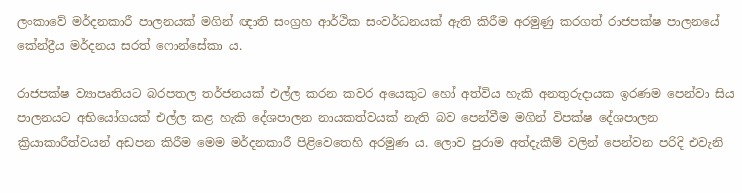ලංකාවේ මර්දනකාරී පාලනයක් මගින් ඥාති සංග්‍රහ ආර්ථික සංවර්ධනයක් ඇති කිරීම අරමුණු කරගත් රාජපක්ෂ පාලනයේ කේන්ද්‍රීය මර්දනය සරත් ෆොන්සේකා ය.

රාජපක්ෂ ව්‍යාපෘතියට බරපතල තර්ජනයක් එල්ල කරන කවර අයෙකුට හෝ අත්විය හැකි අනතුරුදායක ඉරණම පෙන්වා සිය පාලනයට අභියෝගයක් එල්ල කළ හැකි දේශපාලන නායකත්වයක් නැති බව පෙන්වීම මගින් විපක්ෂ දේශපාලන ක්‍රියාකාරීත්වයන් අඩපන කිරීම මෙම මර්දනකාරී පිළිවෙතෙහි අරමුණ ය. ලොව පුරාම අත්දැකීම් වලින් පෙන්වන පරිදි එවැනි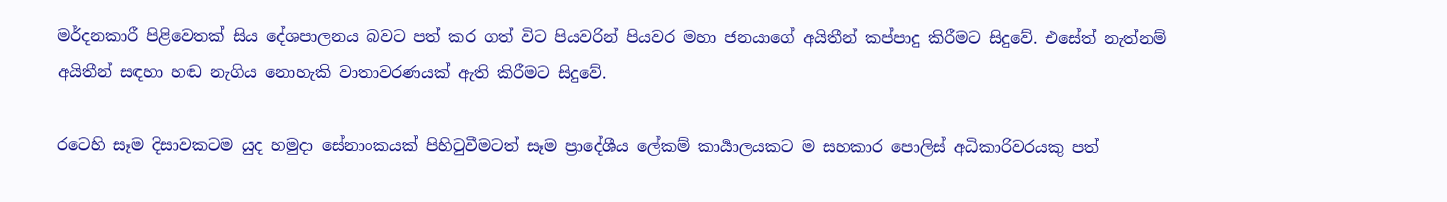මර්දනකාරී පිළිවෙතක් සිය දේශපාලනය බවට පත් කර ගත් විට පියවරින් පියවර මහා ජනයාගේ අයිතීන් කප්පාදු කිරීමට සිදුවේ. එසේත් නැත්නම් අයිතීන් සඳහා හඬ නැගිය නොහැකි වාතාවරණයක් ඇති කිරීමට සිදුවේ.

රටෙහි සෑම දිසාවකටම යුද හමුදා සේනාංකයක් පිහිටුවීමටත් සෑම ප්‍රාදේශීය ලේකම් කාර්‍යාලයකට ම සහකාර පොලිස් අධිකාරිවරයකු පත්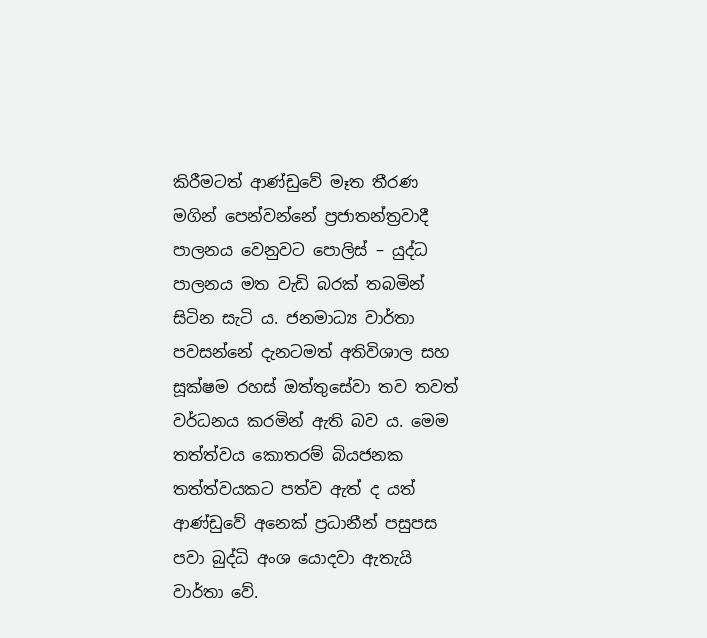කිරීමටත් ආණ්ඩුවේ මෑත තීරණ මගින් පෙන්වන්නේ ප්‍රජාතන්ත්‍රවාදී පාලනය වෙනුවට පොලිස් – යුද්ධ පාලනය මත වැඩි බරක් තබමින් සිටින සැටි ය. ජනමාධ්‍ය වාර්තා පවසන්නේ දැනටමත් අතිවිශාල සහ සූක්ෂම රහස් ඔත්තුසේවා තව තවත් වර්ධනය කරමින් ඇති බව ය. මෙම තත්ත්වය කොතරම් බියජනක තත්ත්වයකට පත්ව ඇත් ද යත් ආණ්ඩුවේ අනෙක් ප්‍රධානීන් පසුපස පවා බුද්ධි අංශ යොදවා ඇතැයි වාර්තා වේ.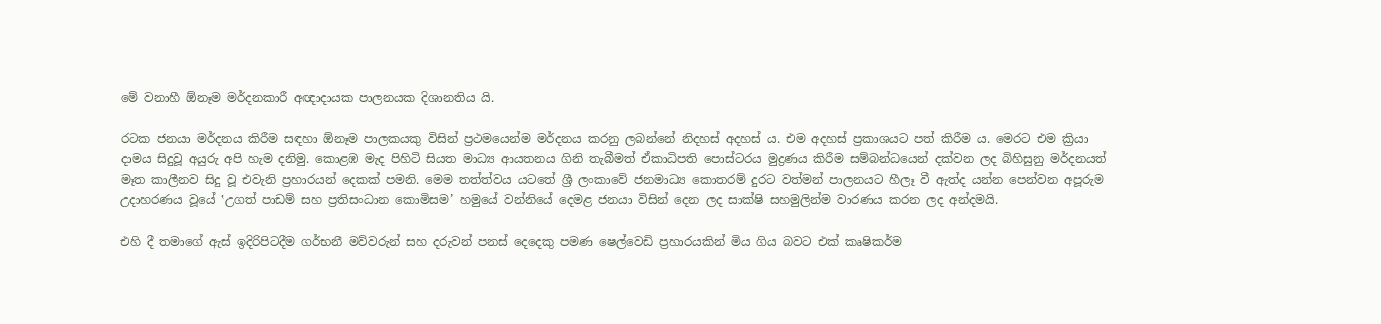මේ වනාහී ඕනෑම මර්දනකාරී අඥාදායක පාලනයක දිශානතිය යි.

රටක ජනයා මර්දනය කිරීම සඳහා ඕනෑම පාලකයකු විසින් ප්‍රථමයෙන්ම මර්දනය කරනු ලබන්නේ නිදහස් අදහස් ය. එම අදහස් ප්‍රකාශයට පත් කිරීම ය. මෙරට එම ක්‍රියා දාමය සිදුවූ අයුරු අපි හැම දනිමු. කොළඹ මැද පිහිටි සියත මාධ්‍ය ආයතනය ගිනි තැබීමත් ඒකාධිපති පොස්ටරය මුද්‍රණය කිරීම සම්බන්ධයෙන් දක්වන ලද බිහිසුනු මර්දනයත් මෑත කාලීනව සිදු වූ එවැනි ප්‍රහාරයන් දෙකක් පමනි. මෙම තත්ත්වය යටතේ ශ්‍රී ලංකාවේ ජනමාධ්‍ය කොතරම් දුරට වත්මන් පාලනයට හීලෑ වී ඇත්ද යන්න පෙන්වන අපූරුම උදාහරණය වූයේ ‛උගත් පාඩම් සහ ප්‍රතිසංධාන කොමිසම’ හමුයේ වන්නියේ දෙමළ ජනයා විසින් දෙන ලද සාක්ෂි සහමුලින්ම වාරණය කරන ලද අන්දමයි.

එහි දී තමාගේ ඇස් ඉදිරිපිටදීම ගර්භනී මව්වරුන් සහ දරුවන් පනස් දෙදෙකු පමණ ෂෙල්වෙඩි ප්‍රහාරයකින් මිය ගිය බවට එක් කෘෂිකර්ම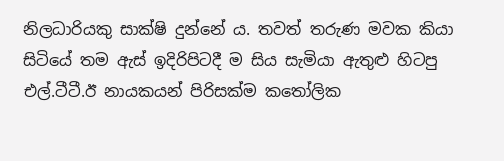නිලධාරියකු සාක්ෂි දුන්නේ ය. තවත් තරුණ මවක කියා සිටියේ තම ඇස් ඉදිරිපිටදී ම සිය සැමියා ඇතුළු හිටපු එල්.ටීටී.ඊ නායකයන් පිරිසක්ම කතෝලික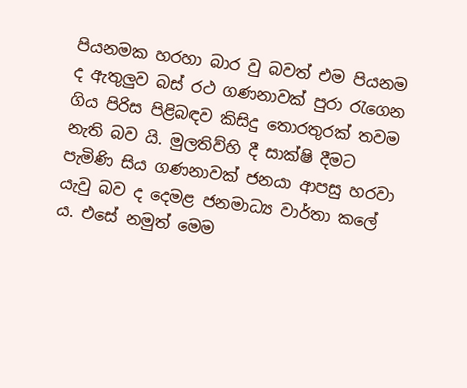පියනමක හරහා බාර වු බවත් එම පියනම ද ඇතුලුව බස් රථ ගණනාවක් පුරා රැගෙන ගිය පිරිස පිළිබඳව කිසිදු තොරතුරක් තවම නැති බව යි. මුලතිව්හි දී සාක්ෂි දීමට පැමිණි සිය ගණනාවක් ජනයා ආපසු හරවා යැවු බව ද දෙමළ ජනමාධ්‍ය වාර්තා කලේ ය. එසේ නමුත් මෙම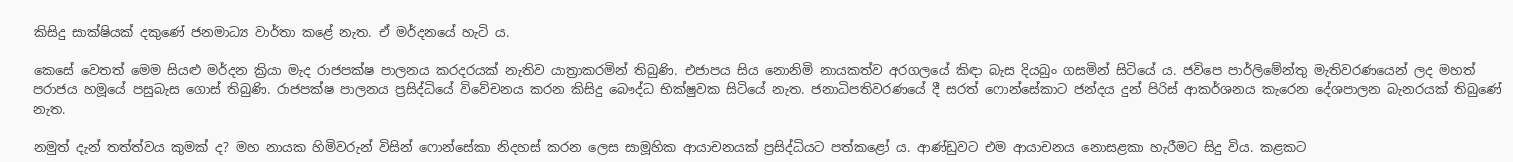කිසිදු සාක්ෂියක් දකුණේ ජනමාධ්‍ය වාර්තා කළේ නැත. ඒ මර්දනයේ හැටි ය.

කෙසේ වෙතත් මෙම සියළු මර්දන ක්‍රියා මැද රාජපක්ෂ පාලනය කරදරයක් නැතිව යාත්‍රාකරමින් තිබුණි. එජාපය සිය නොනිමි නායකත්ව අරගලයේ කිඳා බැස දියබුං ගසමින් සිටියේ ය. ජවිපෙ පාර්ලිමේන්තු මැතිවරණයෙන් ලද මහත් පරාජය හමූයේ පසුබැස ගොස් තිබුණි. රාජපක්ෂ පාලනය ප්‍රසිද්ධියේ විවේචනය කරන කිසිදු බෞද්ධ භික්ෂුවක සිටියේ නැත. ජනාධිපතිවරණයේ දී සරත් ෆොන්සේකාට ජන්දය දුන් පිරිස් ආකර්ශනය කැරෙන දේශපාලන බැනරයක් තිබුණේ නැත.

නමුත් දැන් තත්ත්වය කුමක් ද? මහ නායක හිමිවරුන් විසින් ෆොන්සේකා නිදහස් කරන ලෙස සාමූහික ආයාචනයක් ප්‍රසිද්ධියට පත්කළෝ ය. ආණ්ඩුවට එම ආයාචනය නොසළකා හැරීමට සිදු විය. කළකට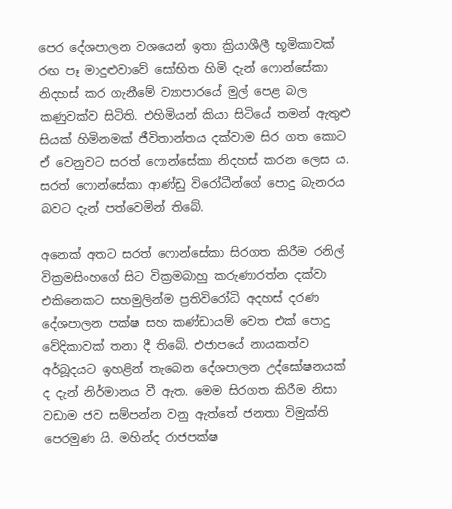පෙර දේශපාලන වශයෙන් ඉතා ක්‍රියාශීලී භූමිකාවක් රඟ පෑ මාදුළුවාවේ සෝභිත හිමි දැන් ෆොන්සේකා නිදහස් කර ගැනීමේ ව්‍යාපාරයේ මුල් පෙළ බල කණුවක්ව සිටිති. එහිමියන් කියා සිටියේ තමන් ඇතුළු සියක් හිමිනමක් ජීවිතාන්තය දක්වාම සිර ගත කොට ඒ වෙනුවට සරත් ෆොන්සේකා නිදහස් කරන ලෙස ය. සරත් ෆොන්සේකා ආණ්ඩු විරෝධීන්ගේ පොදු බැනරය බවට දැන් පත්වෙමින් තිබේ.

අනෙක් අතට සරත් ෆොන්සේකා සිරගත කිරීම රනිල් වික්‍රමසිංහගේ සිට වික්‍රමබාහු කරුණාරත්න දක්වා එකිනෙකට සහමුලින්ම ප්‍රතිවිරෝධි අදහස් දරණ දේශපාලන පක්ෂ සහ කණ්ඩායම් වෙත එක් පොදු වේදිකාවක් තනා දී තිබේ. එජාපයේ නායකත්ව අර්බූදයට ඉහළින් තැබෙන දේශපාලන උද්ඝෝෂනයක් ද දැන් නිර්මානය වී ඇත. මෙම සිරගත කිරීම නිසා වඩාම ජව සම්පන්න වනු ඇත්තේ ජනතා විමුක්ති පෙරමුණ යි. මහින්ද රාජපක්ෂ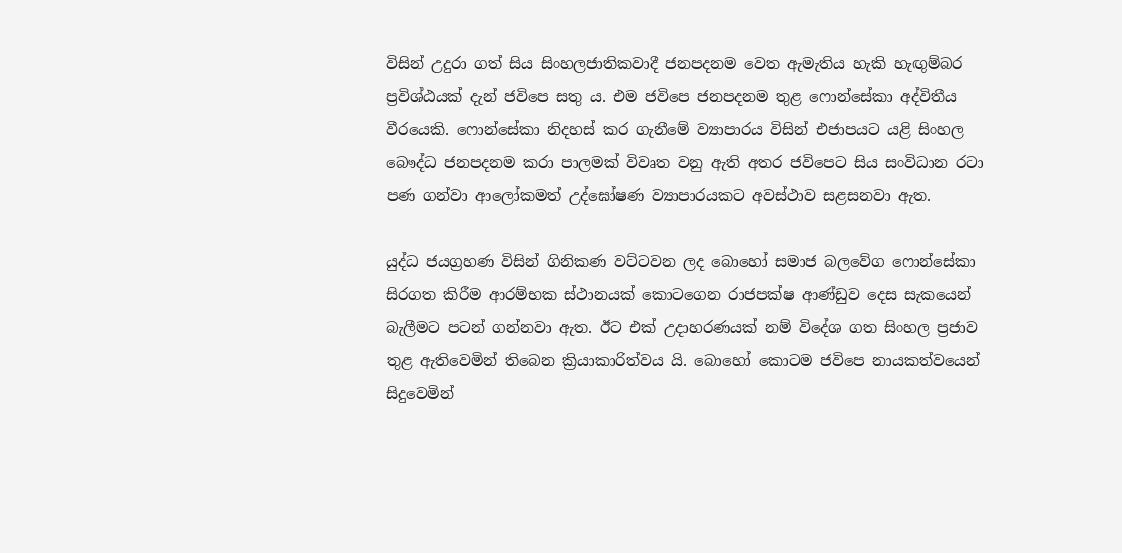විසින් උදුරා ගත් සිය සිංහලජාතිකවාදී ජනපදනම වෙත ඇමැතිය හැකි හැඟුම්බර ප්‍රවිශ්ඨයක් දැන් ජවිපෙ සතු ය. එම ජවිපෙ ජනපදනම තුළ ෆොන්සේකා අද්විතීය වීරයෙකි. ෆොන්සේකා නිදහස් කර ගැනීමේ ව්‍යාපාරය විසින් එජාපයට යළි සිංහල බෞද්ධ ජනපදනම කරා පාලමක් විවෘත වනු ඇති අතර ජවිපෙට සිය සංවිධාන රටා පණ ගන්වා ආලෝකමත් උද්ඝෝෂණ ව්‍යාපාරයකට අවස්ථාව සළසනවා ඇත.

යුද්ධ ජයග්‍රහණ විසින් ගිනිකණ වට්ටවන ලද බොහෝ සමාජ බලවේග ෆොන්සේකා සිරගත කිරීම ආරම්භක ස්ථානයක් කොටගෙන රාජපක්ෂ ආණ්ඩුව දෙස සැකයෙන් බැලීමට පටන් ගන්නවා ඇත. ඊට එක් උදාහරණයක් නම් විදේශ ගත සිංහල ප්‍රජාව තුළ ඇතිවෙමින් තිබෙන ක්‍රියාකාරිත්වය යි. බොහෝ කොටම ජවිපෙ නායකත්වයෙන් සිදුවෙමින්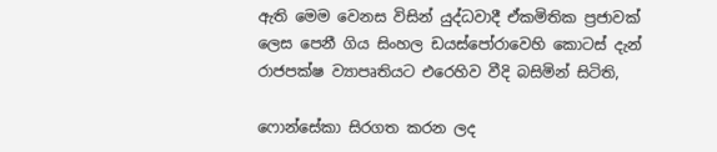ඇති මෙම වෙනස විසින් යුද්ධවාදී ඒකමිතික ප්‍රජාවක් ලෙස පෙනී ගිය සිංහල ඩයස්පෝරාවෙහි කොටස් දැන් රාජපක්ෂ ව්‍යාපෘතියට එරෙහිව වීදි බසිමින් සිටිති,

ෆොන්සේකා සිරගත කරන ලද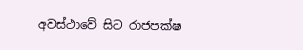අවස්ථාවේ සිට රාජපක්ෂ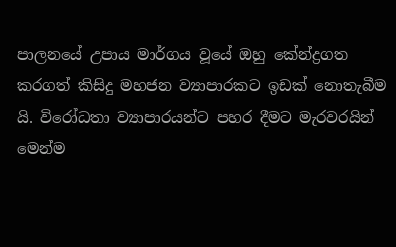පාලනයේ උපාය මාර්ගය වූයේ ඔහු කේන්ද්‍රගත කරගත් කිසිදු මහජන ව්‍යාපාරකට ඉඩක් නොතැබීම යි. විරෝධතා ව්‍යාපාරයන්ට පහර දීමට මැරවරයින් මෙන්ම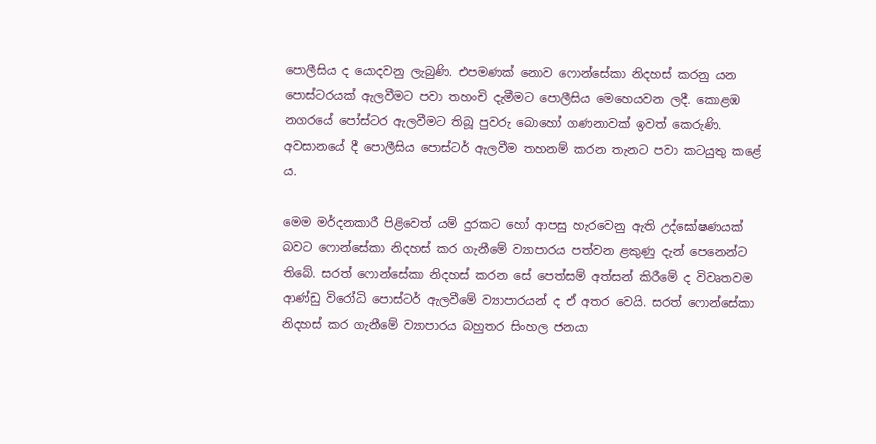පොලීසිය ද යොදවනු ලැබුණි. එපමණක් නොව ෆොන්සේකා නිදහස් කරනු යන පොස්ටරයක් ඇලවීමට පවා තහංචි දැමීමට පොලීසිය මෙහෙයවන ලදී. කොළඹ නගරයේ පෝස්ටර ඇලවීමට තිබූ පුවරු බොහෝ ගණනාවක් ඉවත් කෙරුණි. අවසානයේ දී පොලීසිය පොස්ටර් ඇලවීම තහනම් කරන තැනට පවා කටයුතු කළේ ය.

මෙම මර්දනකාරී පිළිවෙත් යම් දුරකට හෝ ආපසු හැරවෙනු ඇති උද්ඝෝෂණයක් බවට ෆොන්සේකා නිදහස් කර ගැනීමේ ව්‍යාපාරය පත්වන ළකුණු දැන් පෙනෙන්ට තිබේ. සරත් ෆොන්සේකා නිදහස් කරන සේ පෙත්සම් අත්සන් කිරීමේ ද විවෘතවම ආණ්ඩු විරෝධි පොස්ටර් ඇලවීමේ ව්‍යාපාරයන් ද ඒ අතර වෙයි. සරත් ෆොන්සේකා නිදහස් කර ගැනීමේ ව්‍යාපාරය බහුතර සිංහල ජනයා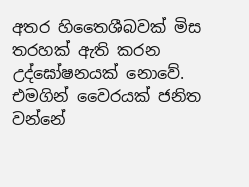අතර හිතෛශීබවක් මිස තරහක් ඇති කරන උද්ඝෝෂනයක් නොවේ. එමගින් වෛරයක් ජනිත වන්නේ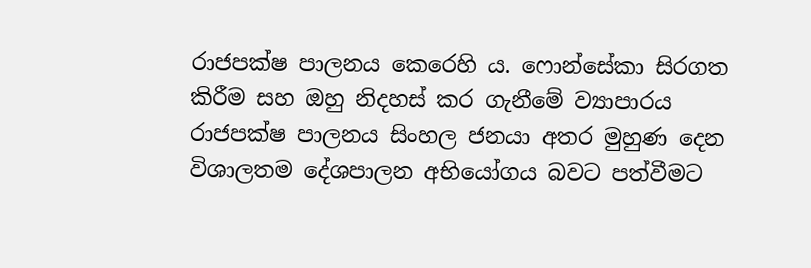රාජපක්ෂ පාලනය කෙරෙහි ය. ෆොන්සේකා සිරගත කිරීම සහ ඔහු නිදහස් කර ගැනීමේ ව්‍යාපාරය රාජපක්ෂ පාලනය සිංහල ජනයා අතර මුහුණ දෙන විශාලතම දේශපාලන අභියෝගය බවට පත්වීමට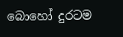බොහෝ දුරටම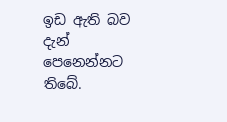ඉඩ ඇති බව දැන් පෙනෙන්නට තිබේ.